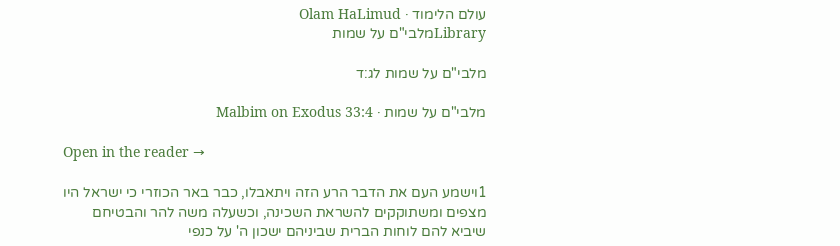עולם הלימוד · Olam HaLimud
Libraryמלבי"ם על שמות

מלבי"ם על שמות לג:ד

מלבי"ם על שמות · Malbim on Exodus 33:4

Open in the reader →

1וישמע העם את הדבר הרע הזה ויתאבלו, כבר באר הכוזרי כי ישראל היו מצפים ומשתוקקים להשראת השכינה, וכשעלה משה להר והבטיחם שיביא להם לוחות הברית שביניהם ישכון ה' על כנפי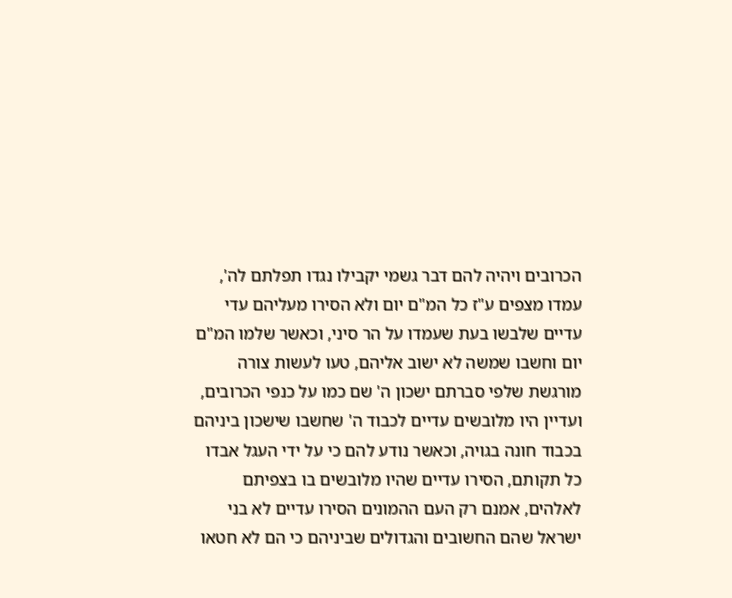הכרובים ויהיה להם דבר גשמי יקבילו נגדו תפלתם לה', עמדו מצפים ע"ז כל המ"ם יום ולא הסירו מעליהם עדי עדיים שלבשו בעת שעמדו על הר סיני, וכאשר שלמו המ"ם יום וחשבו שמשה לא ישוב אליהם, טעו לעשות צורה מורגשת שלפי סברתם ישכון ה' שם כמו על כנפי הכרובים, ועדיין היו מלובשים עדיים לכבוד ה' שחשבו שישכון ביניהם בכבוד חונה בגויה, וכאשר נודע להם כי על ידי העגל אבדו כל תקותם, הסירו עדיים שהיו מלובשים בו בצפיתם לאלהים, אמנם רק העם ההמונים הסירו עדיים לא בני ישראל שהם החשובים והגדולים שביניהם כי הם לא חטאו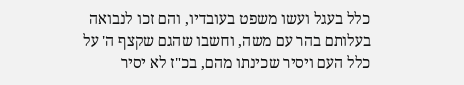כלל בעגל ועשו משפט בעובדיו, והם זכו לנבואה בעלותם בהר עם משה, וחשבו שהגם שקצף ה' על כלל העם ויסיר שכינתו מהם, בכ"ז לא יסיר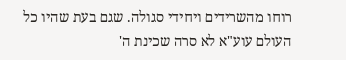רוחו מהשרידים ויחידי סגולה. שגם בעת שהיו כל העולם עוע"א לא סרה שכינת ה'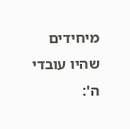מיחידים שהיו עובדי ה':